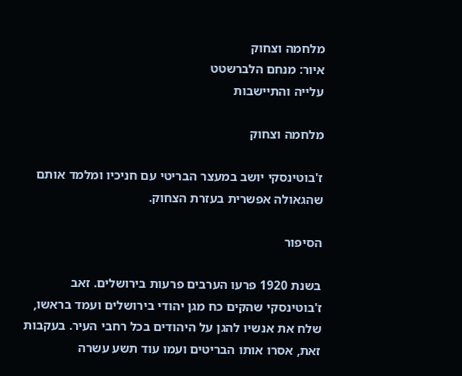מלחמה וצחוק
איור: מנחם הלברשטט
עלייה והתיישבות

מלחמה וצחוק

ז'בוטינסקי יושב במעצר הבריטי עם חניכיו ומלמד אותם שהגאולה אפשרית בעזרת הצחוק.

הסיפור

בשנת 1920 פרעו הערבים פרעות בירושלים. זאב ז'בוטינסקי שהקים כח מגן יהודי בירושלים ועמד בראשו, שלח את אנשיו להגן על היהודים בכל רחבי העיר. בעקבות זאת, אסרו אותו הבריטים ועמו עוד תשע עשרה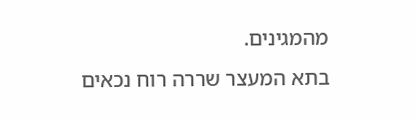מהמגינים.
בתא המעצר שררה רוח נכאים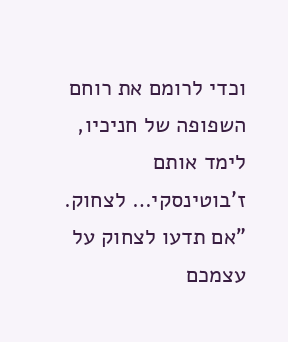וכדי לרומם את רוחם השפופה של חניכיו, לימד אותם ז'בוטינסקי… לצחוק.
"אם תדעו לצחוק על עצמכם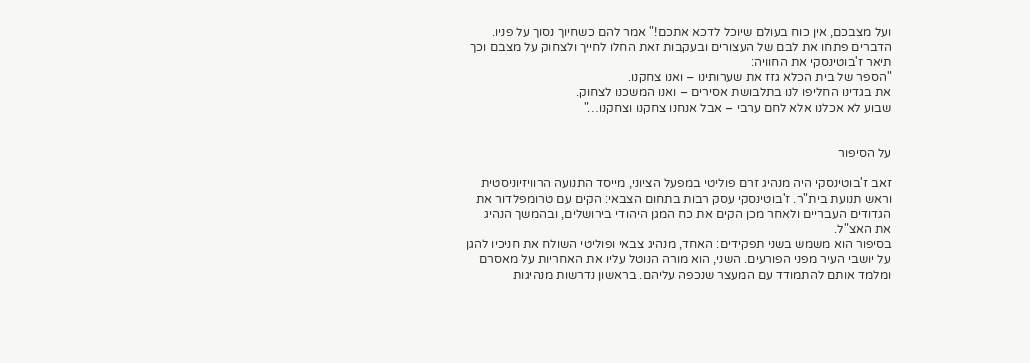ועל מצבכם, אין כוח בעולם שיוכל לדכא אתכם!" אמר להם כשחיוך נסוך על פניו. הדברים פתחו את לבם של העצורים ובעקבות זאת החלו לחייך ולצחוק על מצבם וכך תיאר ז'בוטינסקי את החוויה:
"הספר של בית הכלא גזז את שערותינו – ואנו צחקנו.
את בגדינו החליפו לנו בתלבושת אסירים – ואנו המשכנו לצחוק.
שבוע לא אכלנו אלא לחם ערבי – אבל אנחנו צחקנו וצחקנו…"


על הסיפור

זאב ז'בוטינסקי היה מנהיג זרם פוליטי במפעל הציוני, מייסד התנועה הרוויזיוניסטית וראש תנועת בית"ר. ז'בוטינסקי עסק רבות בתחום הצבאי: הקים עם טרומפלדור את הגדודים העבריים ולאחר מכן הקים את כח המגן היהודי בירושלים, ובהמשך הנהיג את האצ"ל.
בסיפור הוא משמש בשני תפקידים: האחד, מנהיג צבאי ופוליטי השולח את חניכיו להגן על יושבי העיר מפני הפורעים. השני, הוא מורה הנוטל עליו את האחריות על מאסרם ומלמד אותם להתמודד עם המעצר שנכפה עליהם. בראשון נדרשות מנהיגות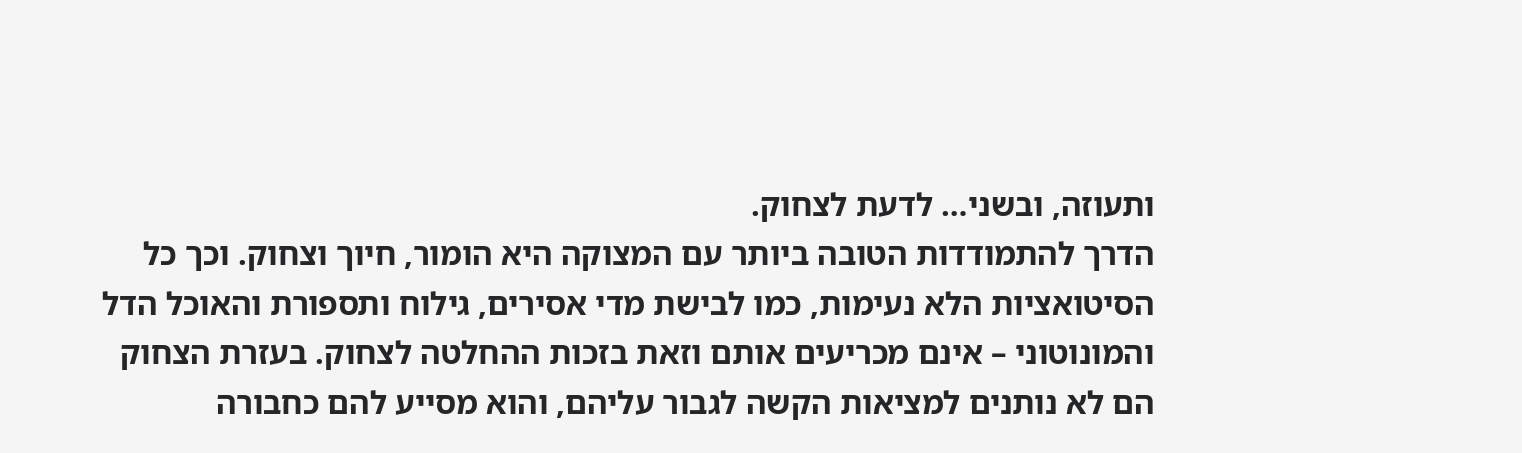ותעוזה, ובשני… לדעת לצחוק.
הדרך להתמודדות הטובה ביותר עם המצוקה היא הומור, חיוך וצחוק. וכך כל הסיטואציות הלא נעימות, כמו לבישת מדי אסירים, גילוח ותספורת והאוכל הדל והמונוטוני – אינם מכריעים אותם וזאת בזכות ההחלטה לצחוק. בעזרת הצחוק הם לא נותנים למציאות הקשה לגבור עליהם, והוא מסייע להם כחבורה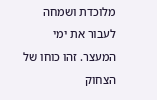מלוכדת ושמחה לעבור את ימי המעצר. זהו כוחו של הצחוק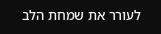לעורר את שמחת הלב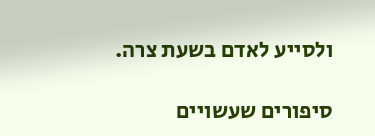ולסייע לאדם בשעת צרה.

סיפורים שעשויים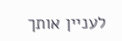לעניין אותך